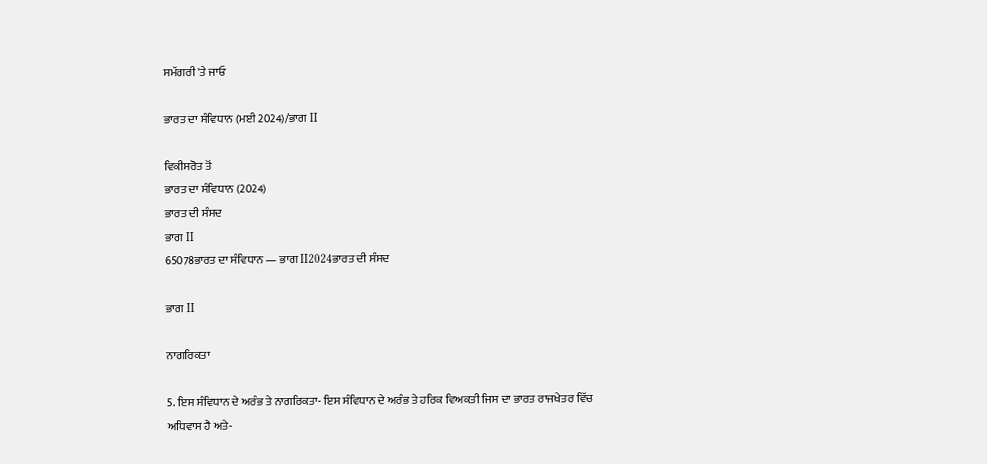ਸਮੱਗਰੀ 'ਤੇ ਜਾਓ

ਭਾਰਤ ਦਾ ਸੰਵਿਧਾਨ (ਮਈ 2024)/ਭਾਗ II

ਵਿਕੀਸਰੋਤ ਤੋਂ
ਭਾਰਤ ਦਾ ਸੰਵਿਧਾਨ (2024)
ਭਾਰਤ ਦੀ ਸੰਸਦ
ਭਾਗ II
65078ਭਾਰਤ ਦਾ ਸੰਵਿਧਾਨ — ਭਾਗ II2024ਭਾਰਤ ਦੀ ਸੰਸਦ

ਭਾਗ II

ਨਾਗਰਿਕਤਾ

5. ਇਸ ਸੰਵਿਧਾਨ ਦੇ ਅਰੰਭ ਤੇ ਨਾਗਰਿਕਤਾ- ਇਸ ਸੰਵਿਧਾਨ ਦੇ ਅਰੰਭ ਤੇ ਹਰਿਕ ਵਿਅਕਤੀ ਜਿਸ ਦਾ ਭਾਰਤ ਰਾਜਖੇਤਰ ਵਿੱਚ ਅਧਿਵਾਸ ਹੈ ਅਤੇ-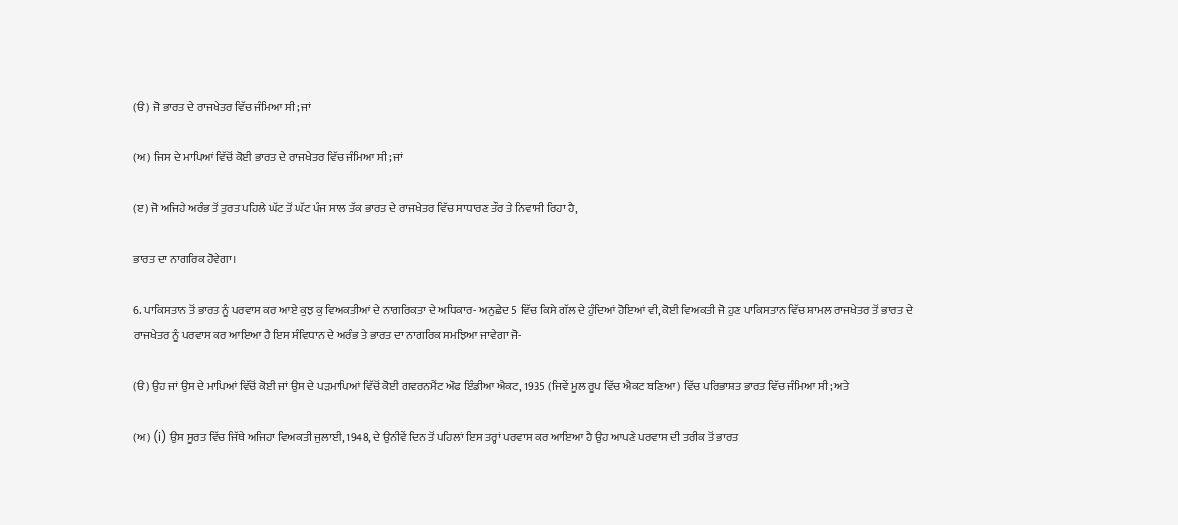(ੳ) ਜੋ ਭਾਰਤ ਦੇ ਰਾਜਖੇਤਰ ਵਿੱਚ ਜੰਮਿਆ ਸੀ; ਜਾਂ

(ਅ) ਜਿਸ ਦੇ ਮਾਪਿਆਂ ਵਿੱਚੋਂ ਕੋਈ ਭਾਰਤ ਦੇ ਰਾਜਖੇਤਰ ਵਿੱਚ ਜੰਮਿਆ ਸੀ; ਜਾਂ

(ੲ) ਜੋ ਅਜਿਹੇ ਅਰੰਭ ਤੋਂ ਤੁਰਤ ਪਹਿਲੇ ਘੱਟ ਤੋਂ ਘੱਟ ਪੰਜ ਸਾਲ ਤੱਕ ਭਾਰਤ ਦੇ ਰਾਜਖੇਤਰ ਵਿੱਚ ਸਾਧਾਰਣ ਤੌਰ ਤੇ ਨਿਵਾਸੀ ਰਿਹਾ ਹੈ,

ਭਾਰਤ ਦਾ ਨਾਗਰਿਕ ਹੋਵੇਗਾ।

6. ਪਾਕਿਸਤਾਨ ਤੋਂ ਭਾਰਤ ਨੂੰ ਪਰਵਾਸ ਕਰ ਆਏ ਕੁਝ ਕੁ ਵਿਅਕਤੀਆਂ ਦੇ ਨਾਗਰਿਕਤਾ ਦੇ ਅਧਿਕਾਰ- ਅਨੁਛੇਦ 5 ਵਿੱਚ ਕਿਸੇ ਗੱਲ ਦੇ ਹੁੰਦਿਆਂ ਹੋਇਆਂ ਵੀ, ਕੋਈ ਵਿਅਕਤੀ ਜੋ ਹੁਣ ਪਾਕਿਸਤਾਨ ਵਿੱਚ ਸ਼ਾਮਲ ਰਾਜਖੇਤਰ ਤੋਂ ਭਾਰਤ ਦੇ ਰਾਜਖੇਤਰ ਨੂੰ ਪਰਵਾਸ ਕਰ ਆਇਆ ਹੈ ਇਸ ਸੰਵਿਧਾਨ ਦੇ ਅਰੰਭ ਤੇ ਭਾਰਤ ਦਾ ਨਾਗਰਿਕ ਸਮਝਿਆ ਜਾਵੇਗਾ ਜੋ-

(ੳ) ਉਹ ਜਾਂ ਉਸ ਦੇ ਮਾਪਿਆਂ ਵਿੱਚੋਂ ਕੋਈ ਜਾਂ ਉਸ ਦੇ ਪੜਮਾਪਿਆਂ ਵਿੱਚੋਂ ਕੋਈ ਗਵਰਨਮੈਂਟ ਔਫ ਇੰਡੀਆ ਐਕਟ, 1935 (ਜਿਵੇਂ ਮੂਲ ਰੂਪ ਵਿੱਚ ਐਕਟ ਬਣਿਆ) ਵਿੱਚ ਪਰਿਭਾਸ਼ਤ ਭਾਰਤ ਵਿੱਚ ਜੰਮਿਆ ਸੀ; ਅਤੇ

(ਅ) (i) ਉਸ ਸੂਰਤ ਵਿੱਚ ਜਿੱਥੇ ਅਜਿਹਾ ਵਿਅਕਤੀ ਜੁਲਾਈ, 1948, ਦੇ ਉਨੀਵੇਂ ਦਿਨ ਤੋਂ ਪਹਿਲਾਂ ਇਸ ਤਰ੍ਹਾਂ ਪਰਵਾਸ ਕਰ ਆਇਆ ਹੈ ਉਹ ਆਪਣੇ ਪਰਵਾਸ ਦੀ ਤਰੀਕ ਤੋਂ ਭਾਰਤ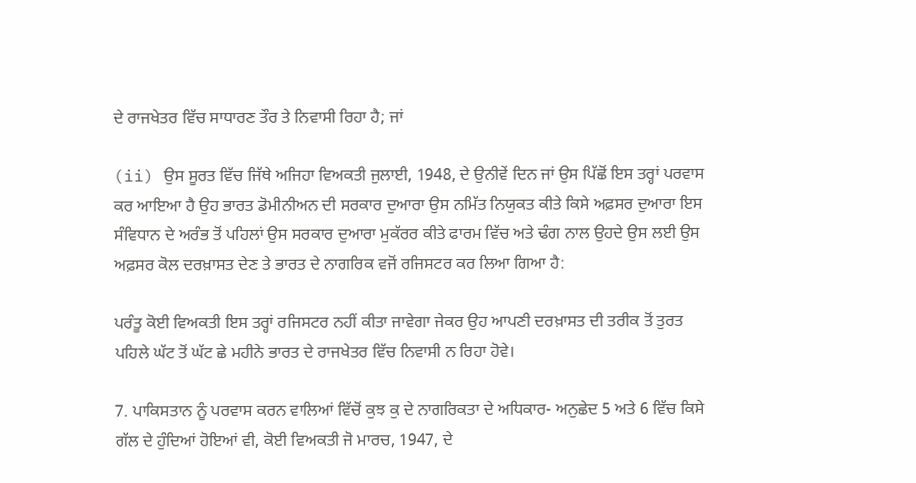ਦੇ ਰਾਜਖੇਤਰ ਵਿੱਚ ਸਾਧਾਰਣ ਤੌਰ ਤੇ ਨਿਵਾਸੀ ਰਿਹਾ ਹੈ; ਜਾਂ

(ii) ਉਸ ਸੂਰਤ ਵਿੱਚ ਜਿੱਥੇ ਅਜਿਹਾ ਵਿਅਕਤੀ ਜੁਲਾਈ, 1948, ਦੇ ਉਨੀਵੇਂ ਦਿਨ ਜਾਂ ਉਸ ਪਿੱਛੋਂ ਇਸ ਤਰ੍ਹਾਂ ਪਰਵਾਸ ਕਰ ਆਇਆ ਹੈ ਉਹ ਭਾਰਤ ਡੋਮੀਨੀਅਨ ਦੀ ਸਰਕਾਰ ਦੁਆਰਾ ਉਸ ਨਮਿੱਤ ਨਿਯੁਕਤ ਕੀਤੇ ਕਿਸੇ ਅਫ਼ਸਰ ਦੁਆਰਾ ਇਸ ਸੰਵਿਧਾਨ ਦੇ ਅਰੰਭ ਤੋਂ ਪਹਿਲਾਂ ਉਸ ਸਰਕਾਰ ਦੁਆਰਾ ਮੁਕੱਰਰ ਕੀਤੇ ਫਾਰਮ ਵਿੱਚ ਅਤੇ ਢੰਗ ਨਾਲ ਉਹਦੇ ਉਸ ਲਈ ਉਸ ਅਫ਼ਸਰ ਕੋਲ ਦਰਖ਼ਾਸਤ ਦੇਣ ਤੇ ਭਾਰਤ ਦੇ ਨਾਗਰਿਕ ਵਜੋਂ ਰਜਿਸਟਰ ਕਰ ਲਿਆ ਗਿਆ ਹੈ:

ਪਰੰਤੂ ਕੋਈ ਵਿਅਕਤੀ ਇਸ ਤਰ੍ਹਾਂ ਰਜਿਸਟਰ ਨਹੀਂ ਕੀਤਾ ਜਾਵੇਗਾ ਜੇਕਰ ਉਹ ਆਪਣੀ ਦਰਖ਼ਾਸਤ ਦੀ ਤਰੀਕ ਤੋਂ ਤੁਰਤ ਪਹਿਲੇ ਘੱਟ ਤੋਂ ਘੱਟ ਛੇ ਮਹੀਨੇ ਭਾਰਤ ਦੇ ਰਾਜਖੇਤਰ ਵਿੱਚ ਨਿਵਾਸੀ ਨ ਰਿਹਾ ਹੋਵੇ।

7. ਪਾਕਿਸਤਾਨ ਨੂੰ ਪਰਵਾਸ ਕਰਨ ਵਾਲਿਆਂ ਵਿੱਚੋਂ ਕੁਝ ਕੁ ਦੇ ਨਾਗਰਿਕਤਾ ਦੇ ਅਧਿਕਾਰ- ਅਨੁਛੇਦ 5 ਅਤੇ 6 ਵਿੱਚ ਕਿਸੇ ਗੱਲ ਦੇ ਹੁੰਦਿਆਂ ਹੋਇਆਂ ਵੀ, ਕੋਈ ਵਿਅਕਤੀ ਜੋ ਮਾਰਚ, 1947, ਦੇ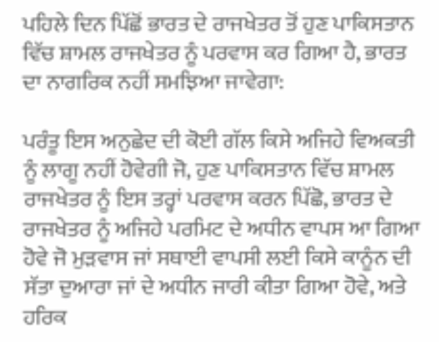ਪਹਿਲੇ ਦਿਨ ਪਿੱਛੋਂ ਭਾਰਤ ਦੇ ਰਾਜਖੇਤਰ ਤੋਂ ਹੁਣ ਪਾਕਿਸਤਾਨ ਵਿੱਚ ਸ਼ਾਮਲ ਰਾਜਖੇਤਰ ਨੂੰ ਪਰਵਾਸ ਕਰ ਗਿਆ ਹੈ, ਭਾਰਤ ਦਾ ਨਾਗਰਿਕ ਨਹੀਂ ਸਮਝਿਆ ਜਾਵੇਗਾ:

ਪਰੰਤੂ ਇਸ ਅਨੁਛੇਦ ਦੀ ਕੋਈ ਗੱਲ ਕਿਸੇ ਅਜਿਹੇ ਵਿਅਕਤੀ ਨੂੰ ਲਾਗੂ ਨਹੀਂ ਹੋਵੇਗੀ ਜੋ, ਹੁਣ ਪਾਕਿਸਤਾਨ ਵਿੱਚ ਸ਼ਾਮਲ ਰਾਜਖੇਤਰ ਨੂੰ ਇਸ ਤਰ੍ਹਾਂ ਪਰਵਾਸ ਕਰਨ ਪਿੱਛੋ, ਭਾਰਤ ਦੇ ਰਾਜਖੇਤਰ ਨੂੰ ਅਜਿਹੇ ਪਰਮਿਟ ਦੇ ਅਧੀਨ ਵਾਪਸ ਆ ਗਿਆ ਹੋਵੇ ਜੋ ਮੁੜਵਾਸ ਜਾਂ ਸਥਾਈ ਵਾਪਸੀ ਲਈ ਕਿਸੇ ਕਾਨੂੰਨ ਦੀ ਸੱਤਾ ਦੁਆਰਾ ਜਾਂ ਦੇ ਅਧੀਨ ਜਾਰੀ ਕੀਤਾ ਗਿਆ ਹੋਵੇ, ਅਤੇ ਹਰਿਕ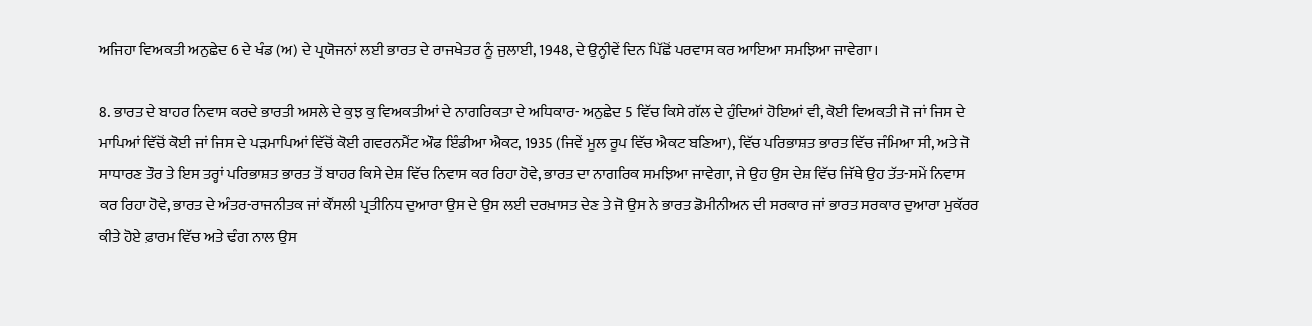ਅਜਿਹਾ ਵਿਅਕਤੀ ਅਨੁਛੇਦ 6 ਦੇ ਖੰਡ (ਅ) ਦੇ ਪ੍ਰਯੋਜਨਾਂ ਲਈ ਭਾਰਤ ਦੇ ਰਾਜਖੇਤਰ ਨੂੰ ਜੁਲਾਈ, 1948, ਦੇ ਉਨ੍ਹੀਵੇਂ ਦਿਨ ਪਿੱਛੋਂ ਪਰਵਾਸ ਕਰ ਆਇਆ ਸਮਝਿਆ ਜਾਵੇਗਾ।

8. ਭਾਰਤ ਦੇ ਬਾਹਰ ਨਿਵਾਸ ਕਰਦੇ ਭਾਰਤੀ ਅਸਲੇ ਦੇ ਕੁਝ ਕੁ ਵਿਅਕਤੀਆਂ ਦੇ ਨਾਗਰਿਕਤਾ ਦੇ ਅਧਿਕਾਰ- ਅਨੁਛੇਦ 5 ਵਿੱਚ ਕਿਸੇ ਗੱਲ ਦੇ ਹੁੰਦਿਆਂ ਹੋਇਆਂ ਵੀ, ਕੋਈ ਵਿਅਕਤੀ ਜੋ ਜਾਂ ਜਿਸ ਦੇ ਮਾਪਿਆਂ ਵਿੱਚੋਂ ਕੋਈ ਜਾਂ ਜਿਸ ਦੇ ਪੜਮਾਪਿਆਂ ਵਿੱਚੋਂ ਕੋਈ ਗਵਰਨਮੈਂਟ ਔਫ ਇੰਡੀਆ ਐਕਟ, 1935 (ਜਿਵੇਂ ਮੂਲ ਰੂਪ ਵਿੱਚ ਐਕਟ ਬਣਿਆ), ਵਿੱਚ ਪਰਿਭਾਸ਼ਤ ਭਾਰਤ ਵਿੱਚ ਜੰਮਿਆ ਸੀ, ਅਤੇ ਜੋ ਸਾਧਾਰਣ ਤੌਰ ਤੇ ਇਸ ਤਰ੍ਹਾਂ ਪਰਿਭਾਸ਼ਤ ਭਾਰਤ ਤੋਂ ਬਾਹਰ ਕਿਸੇ ਦੇਸ਼ ਵਿੱਚ ਨਿਵਾਸ ਕਰ ਰਿਹਾ ਹੋਵੇ, ਭਾਰਤ ਦਾ ਨਾਗਰਿਕ ਸਮਝਿਆ ਜਾਵੇਗਾ, ਜੇ ਉਹ ਉਸ ਦੇਸ਼ ਵਿੱਚ ਜਿੱਥੇ ਉਹ ਤੱਤ-ਸਮੇਂ ਨਿਵਾਸ ਕਰ ਰਿਹਾ ਹੋਵੇ, ਭਾਰਤ ਦੇ ਅੰਤਰ-ਰਾਜਨੀਤਕ ਜਾਂ ਕੌਂਸਲੀ ਪ੍ਰਤੀਨਿਧ ਦੁਆਰਾ ਉਸ ਦੇ ਉਸ ਲਈ ਦਰਖ਼ਾਸਤ ਦੇਣ ਤੇ ਜੋ ਉਸ ਨੇ ਭਾਰਤ ਡੋਮੀਨੀਅਨ ਦੀ ਸਰਕਾਰ ਜਾਂ ਭਾਰਤ ਸਰਕਾਰ ਦੁਆਰਾ ਮੁਕੱਰਰ ਕੀਤੇ ਹੋਏ ਫ਼ਾਰਮ ਵਿੱਚ ਅਤੇ ਢੰਗ ਨਾਲ ਉਸ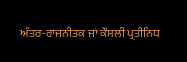ਅੰਤਰ-ਰਾਜਨੀਤਕ ਜਾਂ ਕੌਂਸਲੀ ਪ੍ਰਤੀਨਿਧ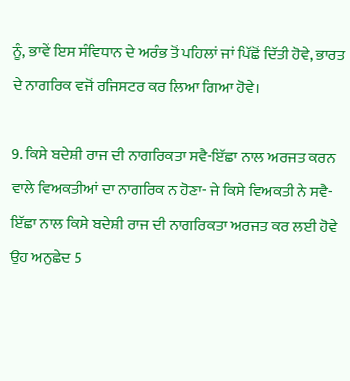ਨੂੰ, ਭਾਵੇਂ ਇਸ ਸੰਵਿਧਾਨ ਦੇ ਅਰੰਭ ਤੋਂ ਪਹਿਲਾਂ ਜਾਂ ਪਿੱਛੋਂ ਦਿੱਤੀ ਹੋਵੇ, ਭਾਰਤ ਦੇ ਨਾਗਰਿਕ ਵਜੋਂ ਰਜਿਸਟਰ ਕਰ ਲਿਆ ਗਿਆ ਹੋਵੇ।

9. ਕਿਸੇ ਬਦੇਸ਼ੀ ਰਾਜ ਦੀ ਨਾਗਰਿਕਤਾ ਸਵੈ-ਇੱਛਾ ਨਾਲ ਅਰਜਤ ਕਰਨ ਵਾਲੇ ਵਿਅਕਤੀਆਂ ਦਾ ਨਾਗਰਿਕ ਨ ਹੋਣਾ- ਜੇ ਕਿਸੇ ਵਿਅਕਤੀ ਨੇ ਸਵੈ-ਇੱਛਾ ਨਾਲ ਕਿਸੇ ਬਦੇਸ਼ੀ ਰਾਜ ਦੀ ਨਾਗਰਿਕਤਾ ਅਰਜਤ ਕਰ ਲਈ ਹੋਵੇ ਉਹ ਅਨੁਛੇਦ 5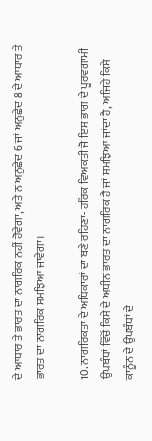ਦੇ ਆਧਾਰ ਤੇ ਭਾਰਤ ਦਾ ਨਾਗਰਿਕ ਨਹੀਂ ਹੋਵੇਗਾ, ਅਤੇ ਨ ਅਨੁਛੇਦ 6 ਜਾਂ ਅਨੁਛੇਦ 8 ਦੇ ਆਧਾਰ ਤੇ ਭਾਰਤ ਦਾ ਨਾਗਰਿਕ ਸਮਝਿਆ ਜਾਵੇਗਾ।

10. ਨਾਗਰਿਕਤਾ ਦੇ ਅਧਿਕਾਰਾਂ ਦਾ ਬਣੇ ਰਹਿਣਾ- ਹਰਿਕ ਵਿਅਕਤੀ ਜੋ ਇਸ ਭਾਗ ਦੇ ਪੂਰਵਗਾਮੀ ਉਪਬੰਧਾਂ ਵਿੱਚੋਂ ਕਿਸੇ ਦੇ ਅਧੀਨ ਭਾਰਤ ਦਾ ਨਾਗਰਿਕ ਹੈ ਜਾਂ ਸਮਝਿਆ ਜਾਂਦਾ ਹੈ, ਅਜਿਹੇ ਕਿਸੇ ਕਾਨੂੰਨ ਦੇ ਉਪਬੰਧਾਂ ਦੇ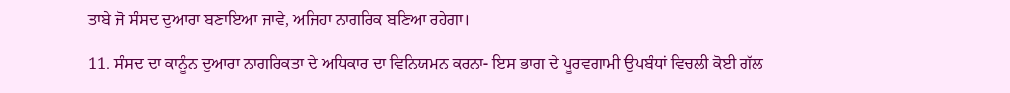ਤਾਬੇ ਜੋ ਸੰਸਦ ਦੁਆਰਾ ਬਣਾਇਆ ਜਾਵੇ, ਅਜਿਹਾ ਨਾਗਰਿਕ ਬਣਿਆ ਰਹੇਗਾ।

11. ਸੰਸਦ ਦਾ ਕਾਨੂੰਨ ਦੁਆਰਾ ਨਾਗਰਿਕਤਾ ਦੇ ਅਧਿਕਾਰ ਦਾ ਵਿਨਿਯਮਨ ਕਰਨਾ- ਇਸ ਭਾਗ ਦੇ ਪੂਰਵਗਾਮੀ ਉਪਬੰਧਾਂ ਵਿਚਲੀ ਕੋਈ ਗੱਲ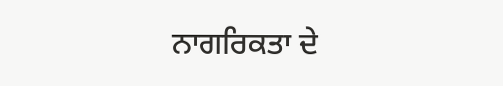ਨਾਗਰਿਕਤਾ ਦੇ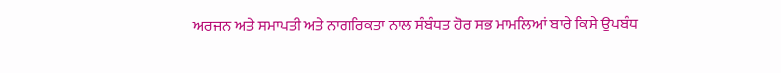ਅਰਜਨ ਅਤੇ ਸਮਾਪਤੀ ਅਤੇ ਨਾਗਰਿਕਤਾ ਨਾਲ ਸੰਬੰਧਤ ਹੋਰ ਸਭ ਮਾਮਲਿਆਂ ਬਾਰੇ ਕਿਸੇ ਉਪਬੰਧ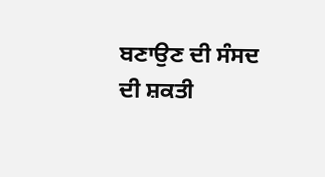ਬਣਾਉਣ ਦੀ ਸੰਸਦ ਦੀ ਸ਼ਕਤੀ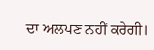ਦਾ ਅਲਪਣ ਨਹੀਂ ਕਰੇਗੀ।